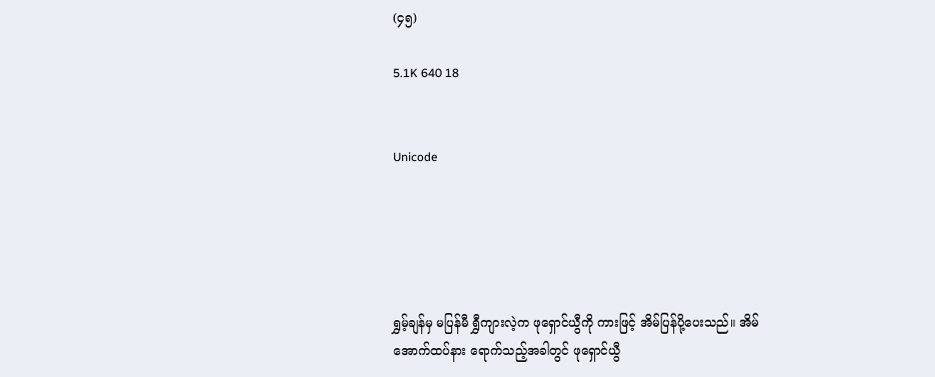(၄၅)

5.1K 640 18


Unicode





ရွှမ့်ချန်မှ မပြန်မီ ရွှီကျားလဲ့က ဖုရှောင်ယွီကို ကားဖြင့် အိမ်ပြန်ပို့ပေးသည်။ အိမ်အောက်ထပ်နား ရောက်သည့်အခါတွင် ဖုရှောင်ယွီ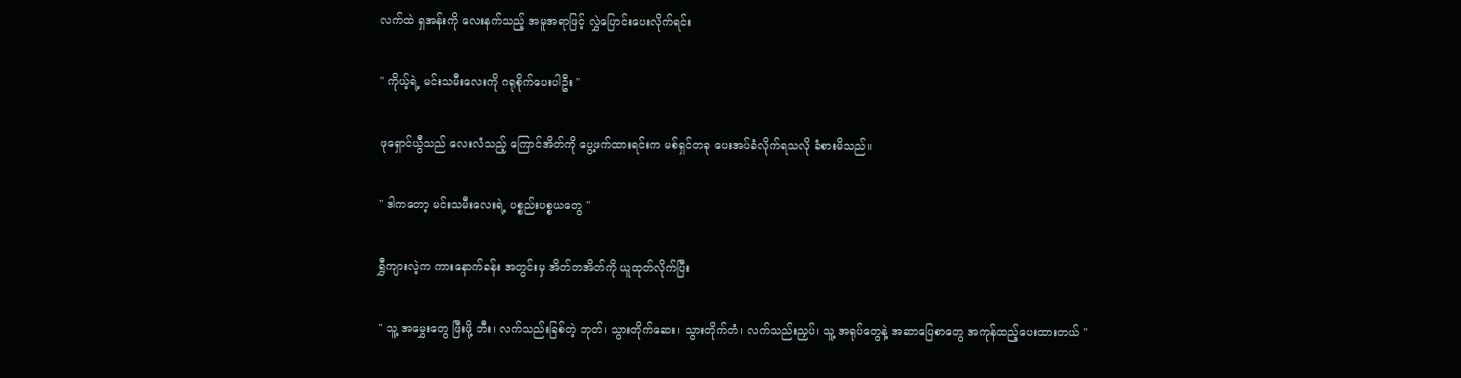လက်ထဲ ရှအန်းကို လေးနက်သည့် အမူအရာဖြင့် လွှဲပြောင်းပေးလိုက်ရင်း

" ကိုယ့်ရဲ့ မင်းသမီးလေးကို ဂရုစိုက်ပေးပါဦး "

ဖုရှောင်ယွီသည် လေးလံသည့် ကြောင်အိတ်ကို ပွေ့ဖက်ထားရင်းက မစ်ရှင်တခု ပေးအပ်ခံလိုက်ရသလို ခံစားမိသည်။

" ဒါကတော့ မင်းသမီးလေးရဲ့ ပစ္စည်းပစ္စယတွေ "

ရွှီကျားလဲ့က ကားနောက်ခန်း အတွင်းမှ အိတ်တအိတ်ကို ယူထုတ်လိုက်ပြီး

" သူ့ အမွှေးတွေ ဖြီးဖို့ ဘီး၊ လက်သည်းခြစ်တဲ့ ဘုတ်၊ သွားတိုက်ဆေး၊ သွားတိုက်တံ၊ လက်သည်းညှပ်၊ သူ့ အရုပ်တွေနဲ့ အဆာပြေစာတွေ အကုန်ထည့်ပေးထားတယ် "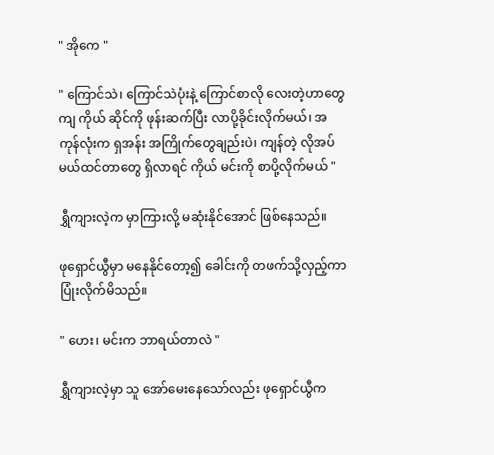" အိုကေ "

" ကြောင်သဲ၊ ကြောင်သဲပုံးနဲ့ ကြောင်စာလို လေးတဲ့ဟာတွေကျ ကိုယ် ဆိုင်ကို ဖုန်းဆက်ပြီး လာပို့ခိုင်းလိုက်မယ်၊ အကုန်လုံးက ရှအန်း အကြိုက်တွေချည်းပဲ၊ ကျန်တဲ့ လိုအပ်မယ်ထင်တာတွေ ရှိလာရင် ကိုယ် မင်းကို စာပို့လိုက်မယ် "

ရွှီကျားလဲ့က မှာကြားလို့ မဆုံးနိုင်အောင် ဖြစ်နေသည်။

ဖုရှောင်ယွီမှာ မနေနိုင်တော့၍ ခေါင်းကို တဖက်သို့လှည့်ကာ ပြုံးလိုက်မိသည်။

" ဟေး၊ မင်းက ဘာရယ်တာလဲ "

ရွှီကျားလဲ့မှာ သူ အော်မေးနေသော်လည်း ဖုရှောင်ယွီက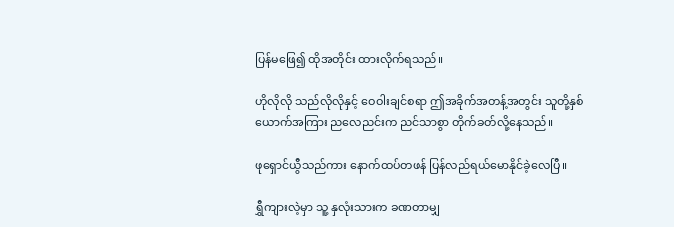ပြန်မဖြေ၍ ထိုအတိုင်း ထားလိုက်ရသည်။

ဟိုလိုလို သည်လိုလိုနှင့် ဝေဝါးချင်စရာ ဤအခိုက်အတန့်အတွင်း သူတို့နှစ်ယောက်အကြား ညလေညင်းက ညင်သာစွာ တိုက်ခတ်လို့နေသည်။

ဖုရှောင်ယွီသည်ကား နောက်ထပ်တဖန် ပြန်လည်ရယ်မောနိုင်ခဲ့လေပြီ။

ရွှီကျားလဲ့မှာ သူ့ နှလုံးသားက ခဏတာမျှ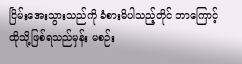ငြိမ်းအေးသွားသည်ကို ခံစားမိပါသည့်တိုင် ဘာကြောင့် ထိုသို့ဖြစ်ရသည်မှန်း မစဉ်း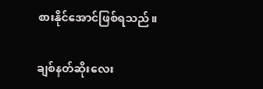စားနိုင်အောင်ဖြစ်ရသည်။

ချစ်နတ်ဆိုးလေး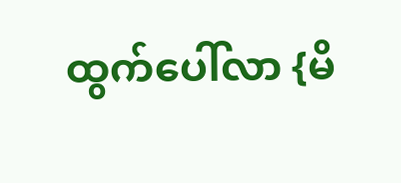ထွက်ပေါ်လာ {မိ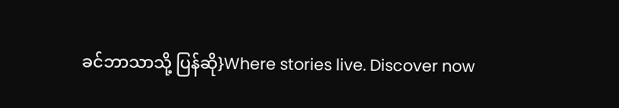ခင်ဘာသာသို့ ပြန်ဆို}Where stories live. Discover now